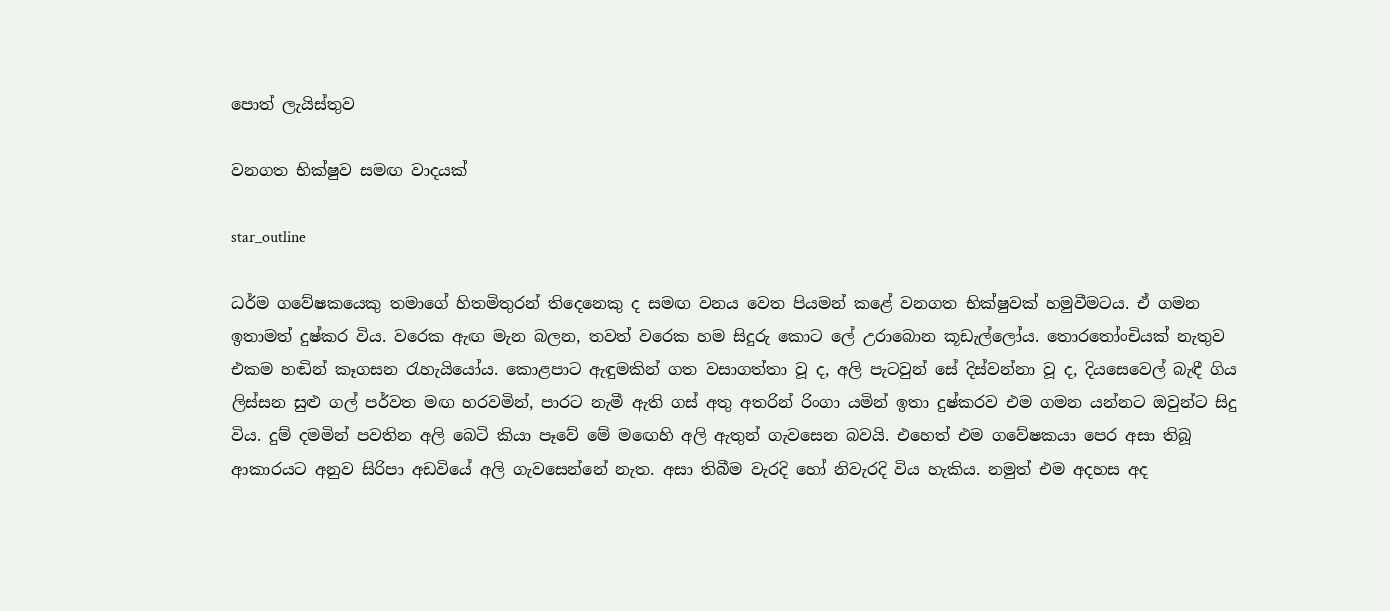පොත් ලැයිස්තුව

වනගත භික්ෂුව සමඟ වාදයක්

star_outline

ධර්ම ගවේෂකයෙකු තමාගේ හිතමිතුරන් තිදෙනෙකු ද සමඟ වනය වෙත පියමන් කළේ වනගත භික්ෂුවක් හමුවීමටය. ඒ ගමන ඉතාමත් දුෂ්කර විය. වරෙක ඇඟ මැන බලන, තවත් වරෙක හම සිදුරු කොට ලේ උරාබොන කූඩැල්ලෝය. තොරතෝංචියක් නැතුව එකම හඬින් කෑගසන රැහැයියෝය. කොළපාට ඇඳුමකින් ගත වසාගත්තා වූ ද, අලි පැටවුන් සේ දිස්වන්නා වූ ද, දියසෙවෙල් බැඳී ගිය ලිස්සන සුළු ගල් පර්වත මඟ හරවමින්, පාරට නැමී ඇති ගස් අතු අතරින් රිංගා යමින් ඉතා දුෂ්කරව එම ගමන යන්නට ඔවුන්ට සිදු විය. දුම් දමමින් පවතින අලි බෙටි කියා පෑවේ මේ මඟෙහි අලි ඇතුන් ගැවසෙන බවයි. එහෙත් එම ගවේෂකයා පෙර අසා තිබූ ආකාරයට අනුව සිරිපා අඩවියේ අලි ගැවසෙන්නේ නැත. අසා තිබීම වැරදි හෝ නිවැරදි විය හැකිය. නමුත් එම අදහස අද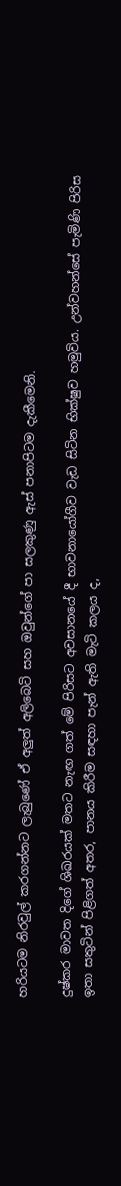හරියටම නිරවුල් කරගන්නට ලැබුණේ ඒ අලුත් අලිබෙටි සහ ඔවුන්ගේ පා සලකුණු ඇස් පනාපිටම දැකීමෙනි.

දුෂ්කර මාවත දිගේ ශිඛරයක් මතට නැඟ ගත් මේ පිරිසට අවසානයේ දී භාවනායෝගීව වැඩ සිටින භික්ෂුව හමුවිය. උන්වහන්සේ පැමිණි පිරිස ඉතා සතුටින් පිළිගත් අතර, පානය කිරීම සඳහා පැන් ඇති මැටි කලය ද,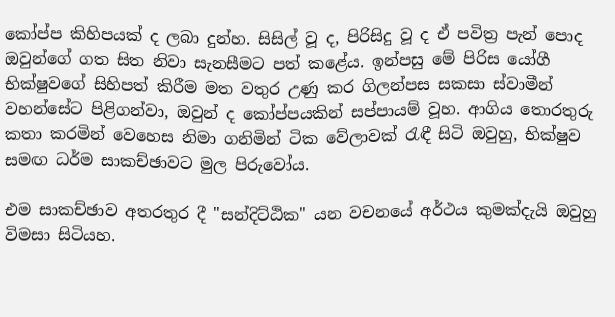කෝප්ප කිහිපයක් ද ලබා දුන්හ. සිසිල් වූ ද, පිරිසිදු වූ ද ඒ පවිත්‍ර පැන් පොද ඔවුන්ගේ ගත සිත නිවා සැනසීමට පත් කළේය. ඉන්පසු මේ පිරිස යෝගී භික්ෂුවගේ සිහිපත් කිරීම මත වතුර උණු කර ගිලන්පස සකසා ස්වාමීන් වහන්සේට පිළිගන්වා, ඔවුන් ද කෝප්පයකින් සප්පායම් වූහ. ආගිය තොරතුරු කතා කරමින් වෙහෙස නිමා ගනිමින් ටික වේලාවක් රැඳී සිටි ඔවුහු, භික්ෂුව සමඟ ධර්ම සාකච්ඡාවට මුල පිරුවෝය.

එම සාකච්ඡාව අතරතුර දී "සන්දිට්ඨික" යන වචනයේ අර්ථය කුමක්දැයි ඔවුහු විමසා සිටියහ.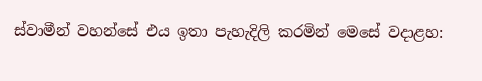ස්වාමීන් වහන්සේ එය ඉතා පැහැදිලි කරමින් මෙසේ වදාළහ: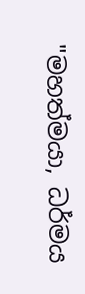"මහත්මයා, ධර්මය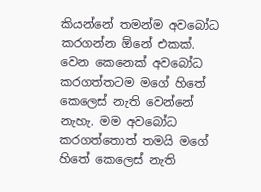කියන්නේ තමන්ම අවබෝධ කරගන්න ඕනේ එකක්. වෙන කෙනෙක් අවබෝධ කරගත්තටම මගේ හිතේ කෙලෙස් නැති වෙන්නේ නැහැ. මම අවබෝධ කරගත්තොත් තමයි මගේ හිතේ කෙලෙස් නැති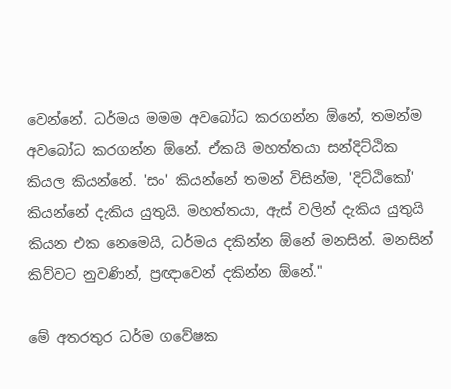වෙන්නේ. ධර්මය මමම අවබෝධ කරගන්න ඕනේ, තමන්ම අවබෝධ කරගන්න ඕනේ. ඒකයි මහත්තයා සන්දිට්ඨික කියල කියන්නේ. 'සං' කියන්නේ තමන් විසින්ම, 'දිට්ඨිකෝ' කියන්නේ දැකිය යුතුයි. මහත්තයා, ඇස් වලින් දැකිය යුතුයි කියන එක නෙමෙයි, ධර්මය දකින්න ඕනේ මනසින්. මනසින් කිව්වට නුවණින්, ප්‍රඥාවෙන් දකින්න ඕනේ."

මේ අතරතුර ධර්ම ගවේෂක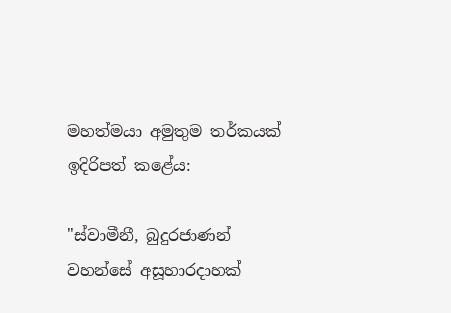මහත්මයා අමුතුම තර්කයක් ඉදිරිපත් කළේය:

"ස්වාමීනී, බුදුරජාණන් වහන්සේ අසූහාරදාහක්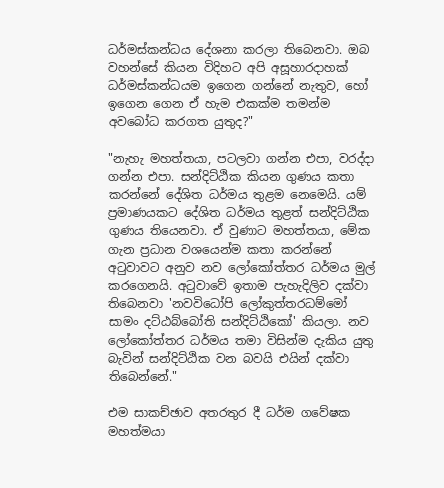ධර්මස්කන්ධය දේශනා කරලා තිබෙනවා. ඔබ වහන්සේ කියන විදිහට අපි අසූහාරදාහක් ධර්මස්කන්ධයම ඉගෙන ගන්නේ නැතුව, හෝ ඉගෙන ගෙන ඒ හැම එකක්ම තමන්ම අවබෝධ කරගත යුතුද?"

"නැහැ මහත්තයා, පටලවා ගන්න එපා, වරද්දා ගන්න එපා. සන්දිට්ඨික කියන ගුණය කතා කරන්නේ දේශිත ධර්මය තුළම නෙමෙයි. යම් ප්‍රමාණයකට දේශිත ධර්මය තුළත් සන්දිට්ඨික ගුණය තියෙනවා. ඒ වුණාට මහත්තයා, මේක ගැන ප්‍රධාන වශයෙන්ම කතා කරන්නේ අටුවාවට අනුව නව ලෝකෝත්තර ධර්මය මුල් කරගෙනයි. අටුවාවේ ඉතාම පැහැදිලිව දක්වා තිබෙනවා 'නවවිධෝපි ලෝකුත්තරධම්මෝ සාමං දට්ඨබ්බෝති සන්දිට්ඨිකෝ' කියලා. නව ලෝකෝත්තර ධර්මය තමා විසින්ම දැකිය යුතු බැවින් සන්දිට්ඨික වන බවයි එයින් දක්වා තිබෙන්නේ."

එම සාකච්ඡාව අතරතුර දී ධර්ම ගවේෂක මහත්මයා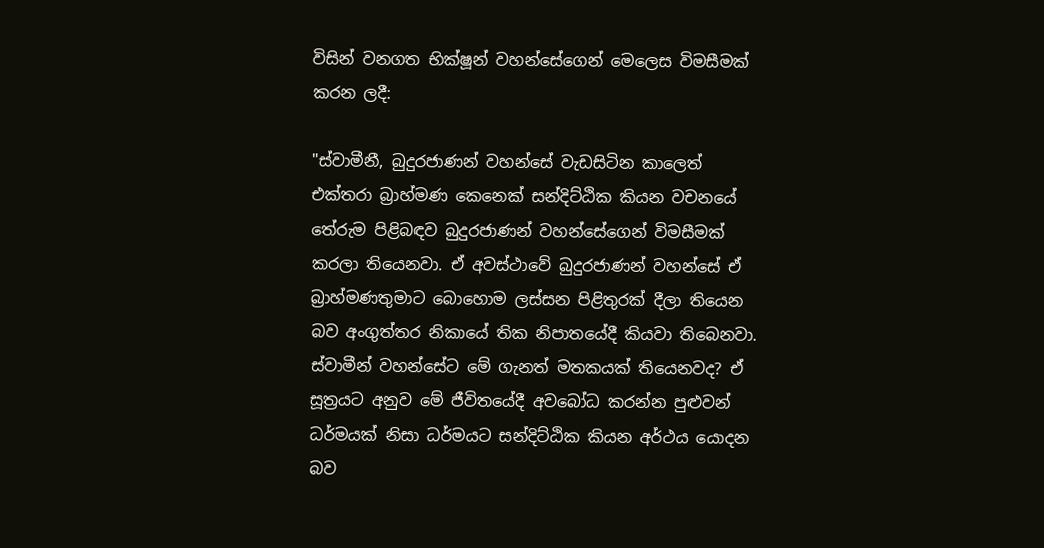විසින් වනගත භික්ෂූන් වහන්සේගෙන් මෙලෙස විමසීමක් කරන ලදී:

"ස්වාමීනී, බුදුරජාණන් වහන්සේ වැඩසිටින කාලෙත් එක්තරා බ්‍රාහ්මණ කෙනෙක් සන්දිට්ඨික කියන වචනයේ තේරුම පිළිබඳව බුදුරජාණන් වහන්සේගෙන් විමසීමක් කරලා තියෙනවා. ඒ අවස්ථාවේ බුදුරජාණන් වහන්සේ ඒ බ්‍රාහ්මණතුමාට බොහොම ලස්සන පිළිතුරක් දීලා තියෙන බව අංගුත්තර නිකායේ තික නිපාතයේදී කියවා තිබෙනවා. ස්වාමීන් වහන්සේට මේ ගැනත් මතකයක් තියෙනවද? ඒ සූත්‍රයට අනුව මේ ජීවිතයේදී අවබෝධ කරන්න පුළුවන් ධර්මයක් නිසා ධර්මයට සන්දිට්ඨික කියන අර්ථය යොදන බව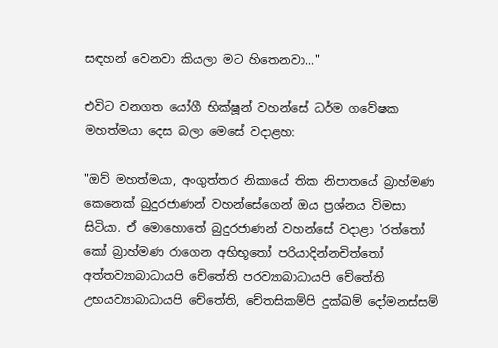සඳහන් වෙනවා කියලා මට හිතෙනවා..."

එවිට වනගත යෝගී භික්ෂූන් වහන්සේ ධර්ම ගවේෂක මහත්මයා දෙස බලා මෙසේ වදාළහ:

"ඔව් මහත්මයා, අංගුත්තර නිකායේ තික නිපාතයේ බ්‍රාහ්මණ කෙනෙක් බුදුරජාණන් වහන්සේගෙන් ඔය ප්‍රශ්නය විමසා සිටියා. ඒ මොහොතේ බුදුරජාණන් වහන්සේ වදාළා 'රත්තෝ කෝ බ්‍රාහ්මණ රාගෙන අභිභූතෝ පරියාදින්නචිත්තෝ අත්තව්‍යාබාධායපි චේතේති පරව්‍යාබාධායපි චේතේති උභයව්‍යාබාධායපි චේතේති, චේතසිකම්පි දුක්ඛම් දෝමනස්සම්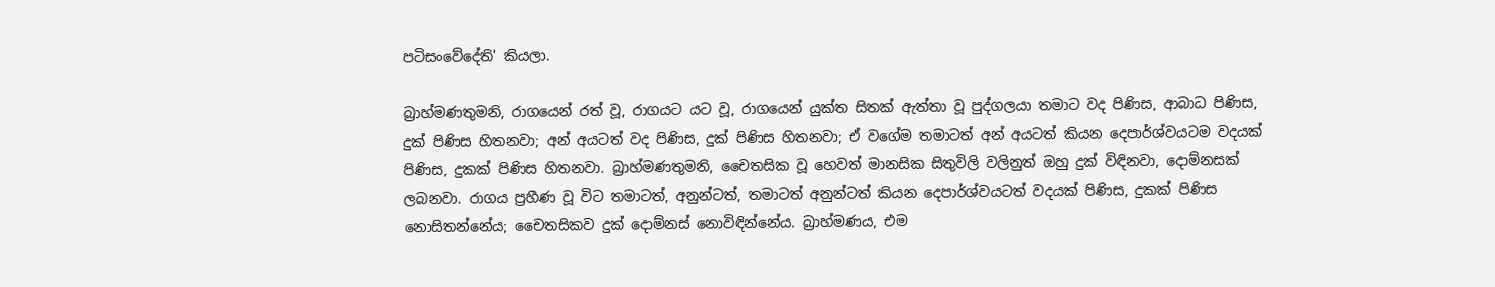පටිසංවේදේති' කියලා.

බ්‍රාහ්මණතුමනි, රාගයෙන් රත් වූ, රාගයට යට වූ, රාගයෙන් යුක්ත සිතක් ඇත්තා වූ පුද්ගලයා තමාට වද පිණිස, ආබාධ පිණිස, දුක් පිණිස හිතනවා; අන් අයටත් වද පිණිස, දුක් පිණිස හිතනවා; ඒ වගේම තමාටත් අන් අයටත් කියන දෙපාර්ශ්වයටම වදයක් පිණිස, දුකක් පිණිස හිතනවා. බ්‍රාහ්මණතුමනි, චෛතසික වූ හෙවත් මානසික සිතුවිලි වලිනුත් ඔහු දුක් විඳිනවා, දොම්නසක් ලබනවා. රාගය ප්‍රහීණ වූ විට තමාටත්, අනුන්ටත්, තමාටත් අනුන්ටත් කියන දෙපාර්ශ්වයටත් වදයක් පිණිස, දුකක් පිණිස නොසිතන්නේය; චෛතසිකව දුක් දොම්නස් නොවිඳින්නේය. බ්‍රාහ්මණය, එම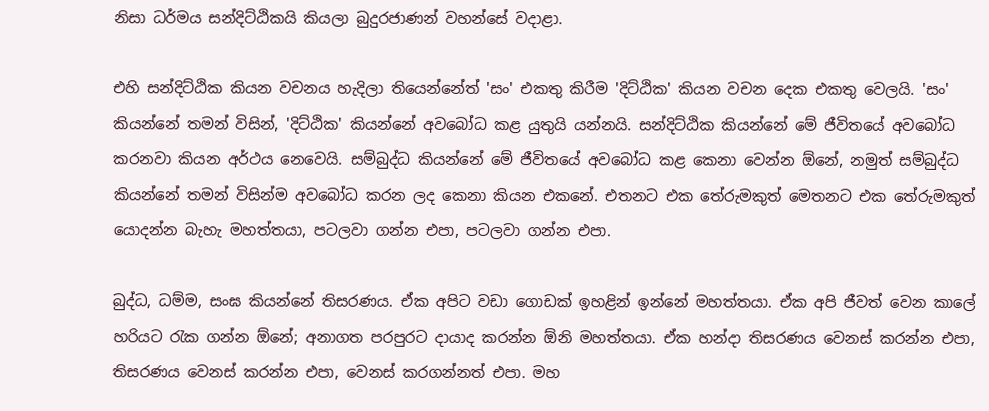නිසා ධර්මය සන්දිට්ඨිකයි කියලා බුදුරජාණන් වහන්සේ වදාළා.

එහි සන්දිට්ඨික කියන වචනය හැදිලා තියෙන්නේත් 'සං' එකතු කිරීම 'දිට්ඨික' කියන වචන දෙක එකතු වෙලයි. 'සං' කියන්නේ තමන් විසින්, 'දිට්ඨික' කියන්නේ අවබෝධ කළ යුතුයි යන්නයි. සන්දිට්ඨික කියන්නේ මේ ජීවිතයේ අවබෝධ කරනවා කියන අර්ථය නෙවෙයි. සම්බුද්ධ කියන්නේ මේ ජීවිතයේ අවබෝධ කළ කෙනා වෙන්න ඕනේ, නමුත් සම්බුද්ධ කියන්නේ තමන් විසින්ම අවබෝධ කරන ලද කෙනා කියන එකනේ. එතනට එක තේරුමකුත් මෙතනට එක තේරුමකුත් යොදන්න බැහැ මහත්තයා, පටලවා ගන්න එපා, පටලවා ගන්න එපා.

බුද්ධ, ධම්ම, සංඝ කියන්නේ තිසරණය. ඒක අපිට වඩා ගොඩක් ඉහළින් ඉන්නේ මහත්තයා. ඒක අපි ජීවත් වෙන කාලේ හරියට රැක ගන්න ඕනේ; අනාගත පරපුරට දායාද කරන්න ඕනි මහත්තයා. ඒක හන්දා තිසරණය වෙනස් කරන්න එපා, තිසරණය වෙනස් කරන්න එපා, වෙනස් කරගන්නත් එපා. මහ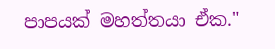පාපයක් මහත්තයා ඒක."